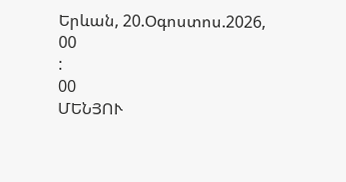Երևան, 20.Օգոստոս.2026,
00
:
00
ՄԵՆՅՈՒ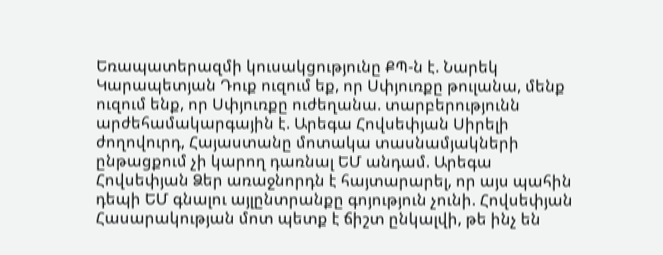Եռապատերազմի կուսակցությունը ՔՊ-ն է. Նարեկ Կարապետյան Դուք ուզում եք, որ Սփյուռքը թուլանա, մենք ուզում ենք, որ Սփյուռքը ուժեղանա. տարբերությունն արժեհամակարգային է. Արեգա Հովսեփյան Սիրելի ժողովուրդ, Հայաստանը մոտակա տասնամյակների ընթացքում չի կարող դառնալ ԵՄ անդամ. Արեգա Հովսեփյան Ձեր առաջնորդն է հայտարարել, որ այս պահին դեպի ԵՄ գնալու այլընտրանքը գոյություն չունի. Հովսեփյան Հասարակության մոտ պետք է ճիշտ ընկալվի, թե ինչ են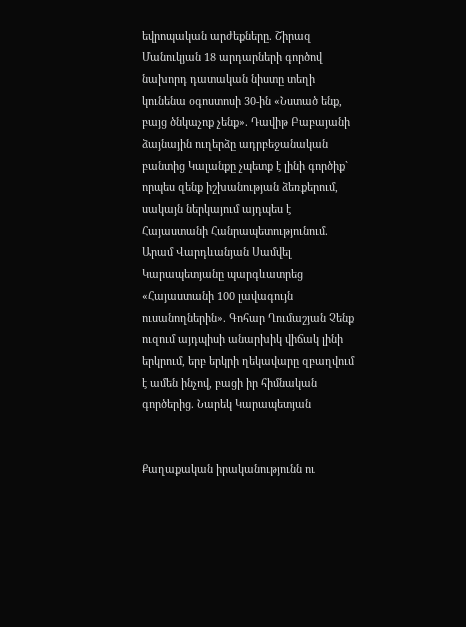եվրոպական արժեքները. Շիրազ Մանուկյան 18 արդարների գործով նախորդ դատական նիստը տեղի կունենա օգոստոսի 30-ին «Նստած ենք, բայց ծնկաչոք չենք». Դավիթ Բաբայանի ձայնային ուղերձը ադրբեջանական բանտից Կալանքը չպետք է լինի գործիք` որպես զենք իշխանության ձեռքերում, սակայն ներկայում այդպես է Հայաստանի Հանրապետությունում. Արամ Վարդևանյան Սամվել Կարապետյանը պարգևատրեց «Հայաստանի 100 լավագույն ուսանողներին». Գոհար Ղումաշյան Չենք ուզում այդպիսի անարխիկ վիճակ լինի երկրում, երբ երկրի ղեկավարը զբաղվում է ամեն ինչով, բացի իր հիմնական գործերից. Նարեկ Կարապետյան


Քաղաքական իրականությունն ու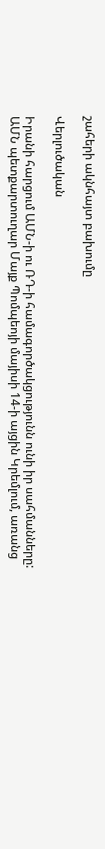շահերի ակնհայտ բախումը

Վերլուծական

Իրանի հարցում ԱՄՆ-ի ու ՌԴ-ի համագործակցությունն ունի իր սահմանները: ԱՄՆ պետքարտուղար Մայք Պոմպեոյի մայիսի 14-ի այցին Կրեմլում, առանց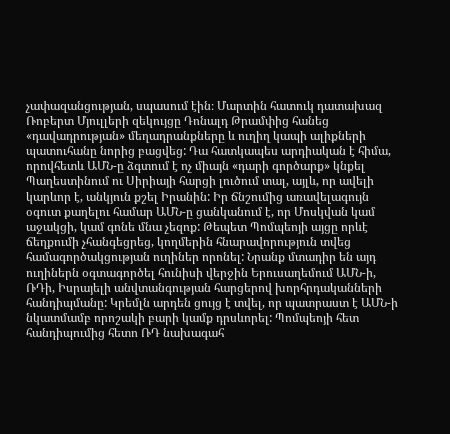չափազանցության, սպասում էին։ Մարտին հատուկ դատախազ Ռոբերտ Մյուլլերի զեկույցը Դոնալդ Թրամփից հանեց «դավադրության» մեղադրանքները և ուղիղ կապի ալիքների պատուհանը նորից բացվեց: Դա հատկապես արդիական է հիմա, որովհետև ԱՄՆ-ը ձգտում է ոչ միայն «դարի գործարք» կնքել Պաղեստինում ու Սիրիայի հարցի լուծում տալ, այլև, որ ավելի կարևոր է, անկյուն քշել Իրանին: Իր ճնշումից առավելագույն օգուտ քաղելու համար ԱՄՆ-ը ցանկանում է, որ Մոսկվան կամ աջակցի, կամ գոնե մնա չեզոք: Թեպետ Պոմպեոյի այցը որևէ ճեղքումի չհանգեցրեց, կողմերին հնարավորություն տվեց համագործակցության ուղիներ որոնել: Նրանք մտադիր են այդ ուղիներն օգտագործել հունիսի վերջին Երուսաղեմում ԱՄՆ-ի, ՌԴի, Իսրայելի անվտանգության հարցերով խորհրդականների հանդիպմանը: Կրեմլն արդեն ցույց է տվել, որ պատրաստ է ԱՄՆ-ի նկատմամբ որոշակի բարի կամք դրսևորել: Պոմպեոյի հետ հանդիպումից հետո ՌԴ նախագահ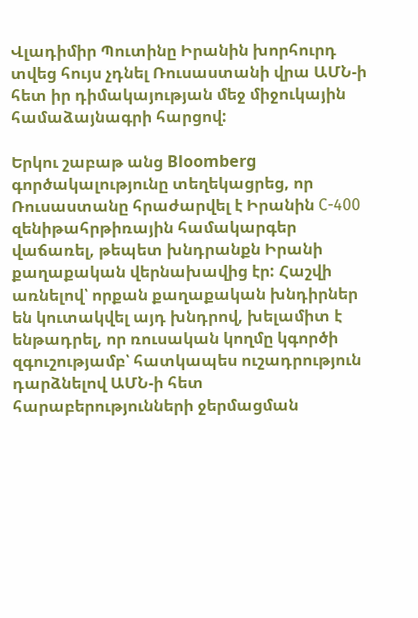Վլադիմիր Պուտինը Իրանին խորհուրդ տվեց հույս չդնել Ռուսաստանի վրա ԱՄՆ-ի հետ իր դիմակայության մեջ միջուկային համաձայնագրի հարցով:

Երկու շաբաթ անց Bloomberg գործակալությունը տեղեկացրեց, որ Ռուսաստանը հրաժարվել է Իրանին С-400 զենիթահրթիռային համակարգեր վաճառել, թեպետ խնդրանքն Իրանի քաղաքական վերնախավից էր: Հաշվի առնելով՝ որքան քաղաքական խնդիրներ են կուտակվել այդ խնդրով, խելամիտ է ենթադրել, որ ռուսական կողմը կգործի զգուշությամբ՝ հատկապես ուշադրություն դարձնելով ԱՄՆ-ի հետ հարաբերությունների ջերմացման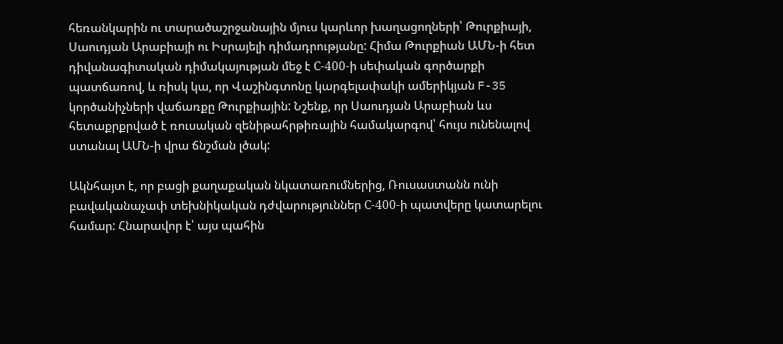հեռանկարին ու տարածաշրջանային մյուս կարևոր խաղացողների՝ Թուրքիայի, Սաուդյան Արաբիայի ու Իսրայելի դիմադրությանը: Հիմա Թուրքիան ԱՄՆ-ի հետ դիվանագիտական դիմակայության մեջ է С-400-ի սեփական գործարքի պատճառով, և ռիսկ կա, որ Վաշինգտոնը կարգելափակի ամերիկյան F-35 կործանիչների վաճառքը Թուրքիային: Նշենք, որ Սաուդյան Արաբիան ևս հետաքրքրված է ռուսական զենիթահրթիռային համակարգով՝ հույս ունենալով ստանալ ԱՄՆ-ի վրա ճնշման լծակ:

Ակնհայտ է, որ բացի քաղաքական նկատառումներից, Ռուսաստանն ունի բավականաչափ տեխնիկական դժվարություններ С-400-ի պատվերը կատարելու համար: Հնարավոր է՝ այս պահին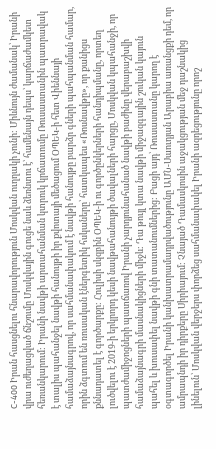С-400 Իրան հասցնելու հնարավորություն Մոսկվան ուղղակի չունի: Միևնույն ժամանակ՝ Իրանի վրա ուժեղացված ճնշումը Մոսկվային գուցե նաև ձեռնտու է՝ համենայն դեպս՝ կարճաժամկետ հեռանկարում: Իրանի նավթի արտահանման կտրուկ կրճատումը Ռուսաստանին պատրավակ է տալիս պահանջել նավթի հանույթի իր քվոտայի մեծացում ՕՊԵԿ-ի հետ Վիեննայի համաձայնագրով, որ սահմանափակում է նավթի հանույթը բարձր գների պահպանման համար, որին ձգտում են ռուսական էներգետիկ հսկաները՝ հատկապես «Ռոսնավթը», որ քանիցս քննադատել է գործարքը: Հուլիսի սկզբին ՕՊԵԿ-ի ու գործընկերների հանդիպմանը, որտեղ լուծվելու է 2019-ի երկրորդ կեսի նավթահանույթի ծավալների հարցը, Մոսկվան կպահանջի, որ պատժամիջոցների պատճառով Իրանի չարդյունահանած նավթի բաժինը վերաբաշխվի համաձայնագրի մասնակիցների միջև: Դա թույլ կտա նավթի միջազգային շուկան կայուն պահել և խուսափել նավթի գնի տատանումներից: Բացի այդ՝ Ռուսաստանը կարող է օգտագործել Իրանի կանխատրամադրվածությունը ԱՄՆ-Սաուդյան Արաբիա առանցքի դեմ, որ ամրապնդի իր դիրքերը Սիրիայում: Չնայած Դամասկոսին աջակցության մեջ դաշնակից լինելուն՝ Մոսկվան վերջերս փորձեց սահմանափակել Իրանի ազդեցությունը որոշ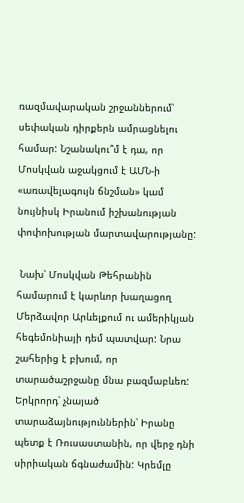ռազմավարական շրջաններում՝ սեփական դիրքերն ամրացնելու համար: Նշանակու՞մ է դա, որ Մոսկվան աջակցում է ԱՄՆ-ի «առավելագույն ճնշման» կամ նույնիսկ Իրանում իշխանության փոփոխության մարտավարությանը:

 Նախ՝ Մոսկվան Թեհրանին համարում է կարևոր խաղացող Մերձավոր Արևելքում ու ամերիկյան հեգեմոնիայի դեմ պատվար: Նրա շահերից է բխում, որ տարածաշրջանը մնա բազմաբևեռ: Երկրորդ՝ չնայած տարաձայնություններին՝ Իրանը պետք է Ռուսաստանին, որ վերջ դնի սիրիական ճգնաժամին: Կրեմլը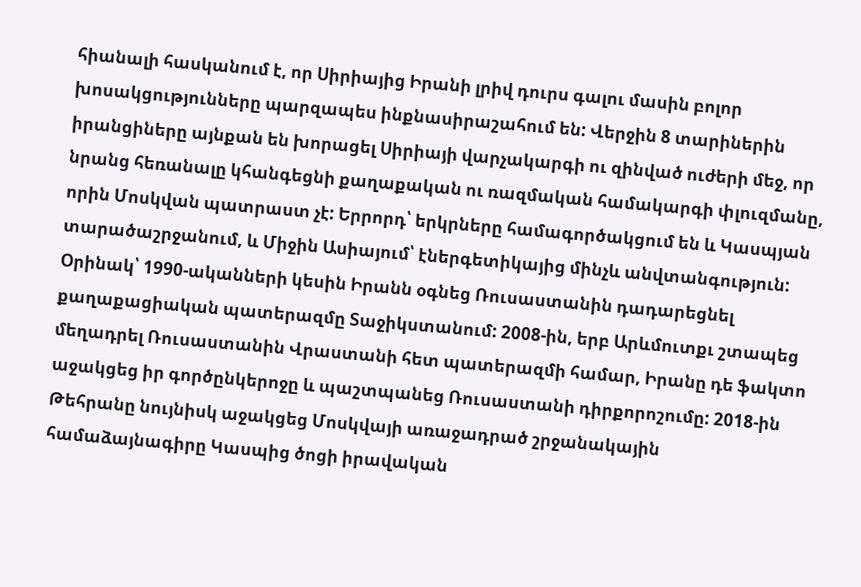հիանալի հասկանում է, որ Սիրիայից Իրանի լրիվ դուրս գալու մասին բոլոր խոսակցությունները պարզապես ինքնասիրաշահում են: Վերջին 8 տարիներին իրանցիները այնքան են խորացել Սիրիայի վարչակարգի ու զինված ուժերի մեջ, որ նրանց հեռանալը կհանգեցնի քաղաքական ու ռազմական համակարգի փլուզմանը, որին Մոսկվան պատրաստ չէ: Երրորդ՝ երկրները համագործակցում են և Կասպյան տարածաշրջանում, և Միջին Ասիայում՝ էներգետիկայից մինչև անվտանգություն: Օրինակ՝ 1990-ականների կեսին Իրանն օգնեց Ռուսաստանին դադարեցնել քաղաքացիական պատերազմը Տաջիկստանում: 2008-ին, երբ Արևմուտքւ շտապեց մեղադրել Ռուսաստանին Վրաստանի հետ պատերազմի համար, Իրանը դե ֆակտո աջակցեց իր գործընկերոջը և պաշտպանեց Ռուսաստանի դիրքորոշումը: 2018-ին Թեհրանը նույնիսկ աջակցեց Մոսկվայի առաջադրած շրջանակային համաձայնագիրը Կասպից ծոցի իրավական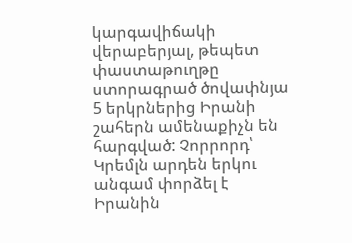կարգավիճակի վերաբերյալ, թեպետ փաստաթուղթը ստորագրած ծովափնյա 5 երկրներից Իրանի շահերն ամենաքիչն են հարգված: Չորրորդ՝ Կրեմլն արդեն երկու անգամ փորձել է Իրանին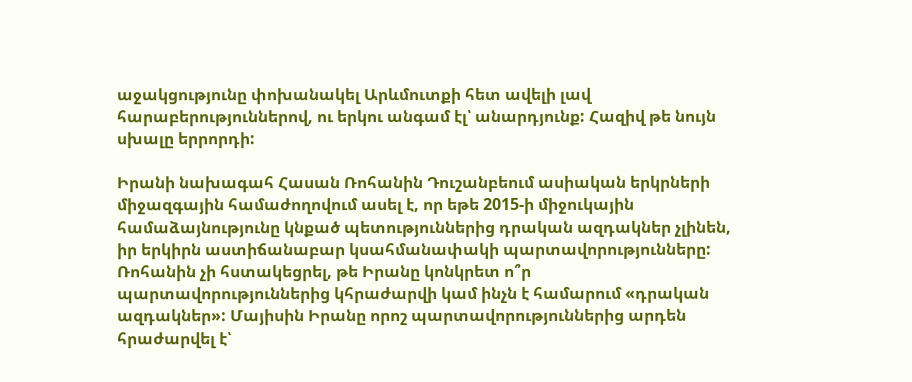աջակցությունը փոխանակել Արևմուտքի հետ ավելի լավ հարաբերություններով, ու երկու անգամ էլ՝ անարդյունք: Հազիվ թե նույն սխալը երրորդի:

Իրանի նախագահ Հասան Ռոհանին Դուշանբեում ասիական երկրների միջազգային համաժողովում ասել է, որ եթե 2015-ի միջուկային համաձայնությունը կնքած պետություններից դրական ազդակներ չլինեն, իր երկիրն աստիճանաբար կսահմանափակի պարտավորությունները: Ռոհանին չի հստակեցրել, թե Իրանը կոնկրետ ո՞ր պարտավորություններից կհրաժարվի կամ ինչն է համարում «դրական ազդակներ»: Մայիսին Իրանը որոշ պարտավորություններից արդեն հրաժարվել է՝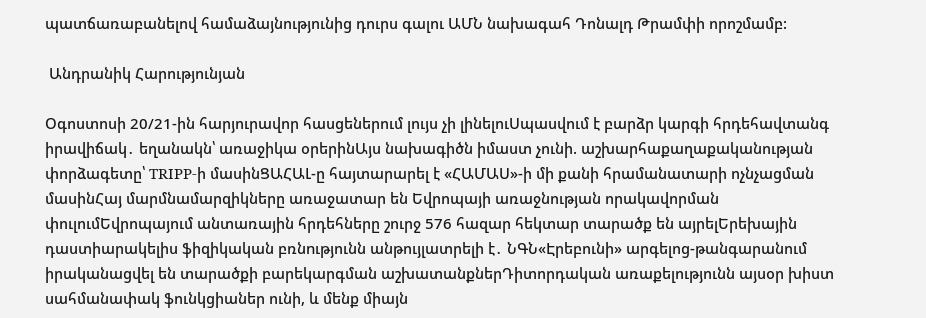պատճառաբանելով համաձայնությունից դուրս գալու ԱՄՆ նախագահ Դոնալդ Թրամփի որոշմամբ:

 Անդրանիկ Հարությունյան

Օգոստոսի 20/21-ին հարյուրավոր հասցեներում լույս չի լինելուՍպասվում է բարձր կարգի հրդեհավտանգ իրավիճակ․ եղանակն՝ առաջիկա օրերինԱյս նախագիծն իմաստ չունի. աշխարհաքաղաքականության փորձագետը՝ TRIPP-ի մասինՑԱՀԱԼ-ը հայտարարել է «ՀԱՄԱՍ»-ի մի քանի հրամանատարի ոչնչացման մասինՀայ մարմնամարզիկները առաջատար են Եվրոպայի առաջնության որակավորման փուլումԵվրոպայում անտառային հրդեհները շուրջ 576 հազար հեկտար տարածք են այրելԵրեխային դաստիարակելիս ֆիզիկական բռնnւթյունն անթույլատրելի է․ ՆԳՆ«Էրեբունի» արգելոց-թանգարանում իրականացվել են տարածքի բարեկարգման աշխատանքներԴիտորդական առաքելությունն այսօր խիստ սահմանափակ ֆունկցիաներ ունի, և մենք միայն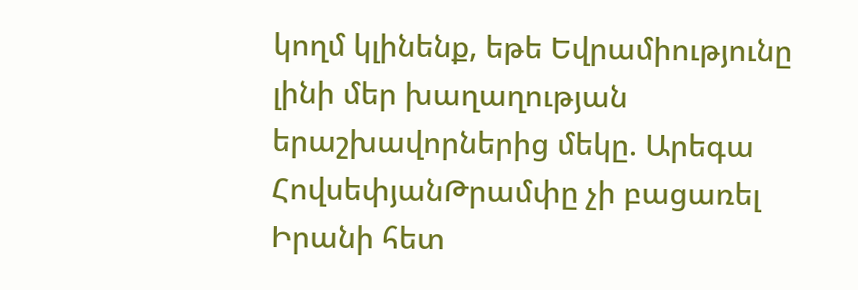կողմ կլինենք, եթե Եվրամիությունը լինի մեր խաղաղության երաշխավորներից մեկը. Արեգա ՀովսեփյանԹրամփը չի բացառել Իրանի հետ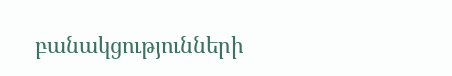բանակցությունների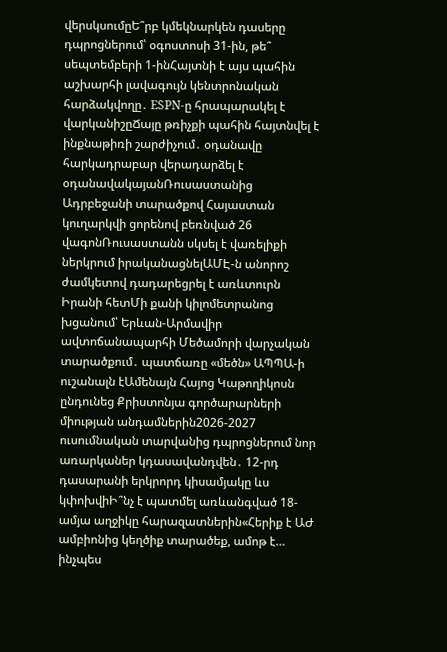վերսկսումըԵ՞րբ կմեկնարկեն դասերը դպրոցներում՝ օգոստոսի 31-ին, թե՞ սեպտեմբերի 1-ինՀայտնի է այս պահին աշխարհի լավագույն կենտրոնական հարձակվողը․ ESPN-ը հրապարակել է վարկանիշըՃայը թռիչքի պահին հայտնվել է ինքնաթիռի շարժիչում․ օդանավը հարկադրաբար վերադարձել է օդանավակայանՌուսաստանից Ադրբեջանի տարածքով Հայաստան կուղարկվի ցորենով բեռնված 26 վագոնՌուսաստանն սկսել է վառելիքի ներկրում իրականացնելԱՄԷ-ն անորոշ ժամկետով դադարեցրել է առևտուրն Իրանի հետՄի քանի կիլոմետրանոց խցանում՝ Երևան-Արմավիր ավտոճանապարհի Մեծամորի վարչական տարածքում․ պատճառը «մեծն» ԱՊՊԱ-ի ուշանալն էԱմենայն Հայոց Կաթողիկոսն ընդունեց Քրիստոնյա գործարարների միության անդամներին2026-2027 ուսումնական տարվանից դպրոցներում նոր առարկաներ կդասավանդվեն․ 12-րդ դասարանի երկրորդ կիսամյակը ևս կփոխվիԻ՞նչ է պատմել առևանգված 18-ամյա աղջիկը հարազատներին«Հերիք է ԱԺ ամբիոնից կեղծիք տարածեք, ամոթ է… ինչպես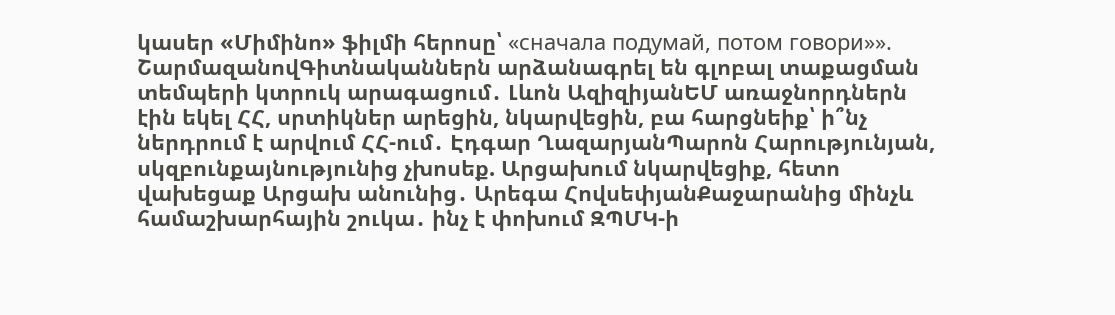կասեր «Միմինո» ֆիլմի հերոսը՝ «сначала подумай, потом говори»». ՇարմազանովԳիտնականներն արձանագրել են գլոբալ տաքացման տեմպերի կտրուկ արագացում․ Լևոն ԱզիզիյանԵՄ առաջնորդներն էին եկել ՀՀ, սրտիկներ արեցին, նկարվեցին, բա հարցնեիք՝ ի՞նչ ներդրում է արվում ՀՀ-ում․ Էդգար ՂազարյանՊարոն Հարությունյան, սկզբունքայնությունից չխոսեք. Արցախում նկարվեցիք, հետո վախեցաք Արցախ անունից․ Արեգա ՀովսեփյանՔաջարանից մինչև համաշխարհային շուկա․ ինչ է փոխում ԶՊՄԿ-ի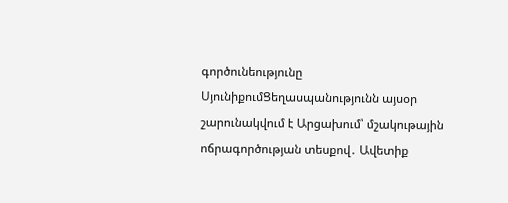գործունեությունը ՍյունիքումՑեղասպանությունն այսօր շարունակվում է Արցախում՝ մշակութային ոճրագործության տեսքով․ Ավետիք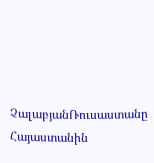ՉալաբյանՌուսաստանը Հայաստանին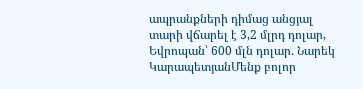ապրանքների դիմաց անցյալ տարի վճարել է 3,2 մլրդ դոլար, Եվրոպան՝ 600 մլն դոլար. Նարեկ ԿարապետյանՄենք բոլոր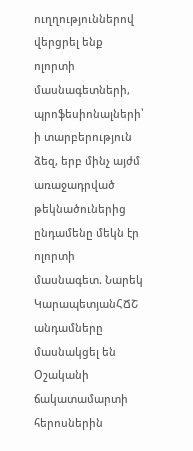ուղղություններով վերցրել ենք ոլորտի մասնագետների, պրոֆեսիոնալների՝ ի տարբերություն ձեզ, երբ մինչ այժմ առաջադրված թեկնածուներից ընդամենը մեկն էր ոլորտի մասնագետ. Նարեկ ԿարապետյանՀՃՇ անդամները մասնակցել են Օշականի ճակատամարտի հերոսներին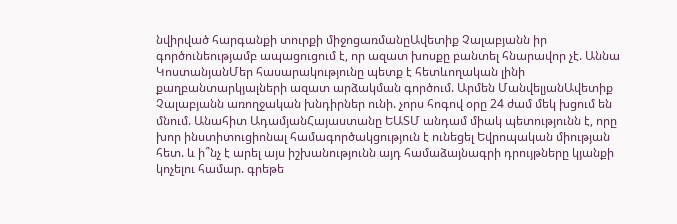նվիրված հարգանքի տուրքի միջոցառմանըԱվետիք Չալաբյանն իր գործունեությամբ ապացուցում է, որ ազատ խոսքը բանտել հնարավոր չէ. Աննա ԿոստանյանՄեր հասարակությունը պետք է հետևողական լինի քաղբանտարկյալների ազատ արձակման գործում. Արմեն ՄանվելյանԱվետիք Չալաբյանն առողջական խնդիրներ ունի. չորս հոգով օրը 24 ժամ մեկ խցում են մնում. Անահիտ ԱդամյանՀայաստանը ԵԱՏՄ անդամ միակ պետությունն է, որը խոր ինստիտուցիոնալ համագործակցություն է ունեցել Եվրոպական միության հետ. և ի՞նչ է արել այս իշխանությունն այդ համաձայնագրի դրույթները կյանքի կոչելու համար. գրեթե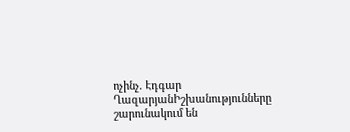ոչինչ. Էդգար ՂազարյանԻշխանությունները շարունակում են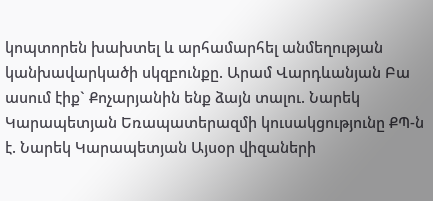կոպտորեն խախտել և արհամարհել անմեղության կանխավարկածի սկզբունքը. Արամ Վարդևանյան Բա ասում էիք` Քոչարյանին ենք ձայն տալու. Նարեկ Կարապետյան Եռապատերազմի կուսակցությունը ՔՊ-ն է. Նարեկ Կարապետյան Այսօր վիզաների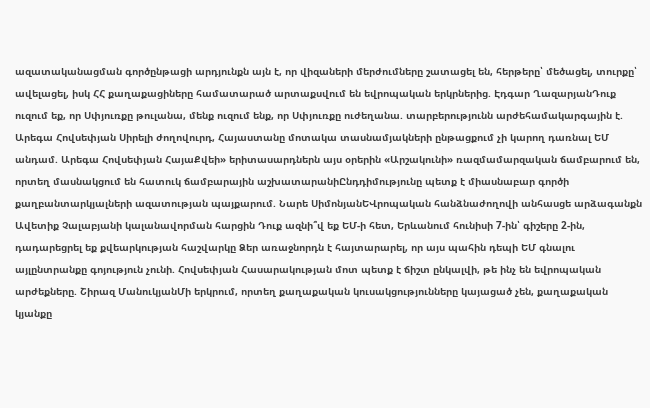ազատականացման գործընթացի արդյունքն այն է, որ վիզաների մերժումները շատացել են, հերթերը՝ մեծացել, տուրքը՝ ավելացել, իսկ ՀՀ քաղաքացիները համատարած արտաքսվում են եվրոպական երկրներից. Էդգար ՂազարյանԴուք ուզում եք, որ Սփյուռքը թուլանա, մենք ուզում ենք, որ Սփյուռքը ուժեղանա. տարբերությունն արժեհամակարգային է. Արեգա Հովսեփյան Սիրելի ժողովուրդ, Հայաստանը մոտակա տասնամյակների ընթացքում չի կարող դառնալ ԵՄ անդամ. Արեգա Հովսեփյան ՀայաՔվեի» երիտասարդներն այս օրերին «Արշակունի» ռազմամարզական ճամբարում են, որտեղ մասնակցում են հատուկ ճամբարային աշխատարանիԸնդդիմությունը պետք է միասնաբար գործի քաղբանտարկյալների ազատության պայքարում. Նարե ՍիմոնյանԵՎրոպական հանձնաժողովի անհասցե արձագանքն Ավետիք Չալաբյանի կալանավորման հարցին Դուք ազնի՞վ եք ԵՄ-ի հետ, Երևանում հունիսի 7-ին՝ գիշերը 2-ին, դադարեցրել եք քվեարկության հաշվարկը Ձեր առաջնորդն է հայտարարել, որ այս պահին դեպի ԵՄ գնալու այլընտրանքը գոյություն չունի. Հովսեփյան Հասարակության մոտ պետք է ճիշտ ընկալվի, թե ինչ են եվրոպական արժեքները. Շիրազ ՄանուկյանՄի երկրում, որտեղ քաղաքական կուսակցությունները կայացած չեն, քաղաքական կյանքը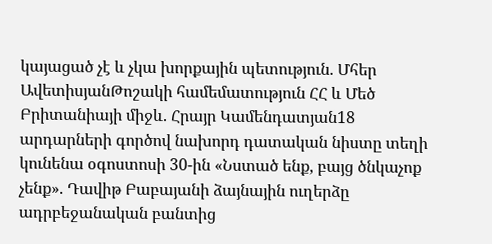կայացած չէ և չկա խորքային պետություն. Մհեր ԱվետիսյանԹոշակի համեմատություն ՀՀ և Մեծ Բրիտանիայի միջև. Հրայր Կամենդատյան18 արդարների գործով նախորդ դատական նիստը տեղի կունենա օգոստոսի 30-ին «Նստած ենք, բայց ծնկաչոք չենք». Դավիթ Բաբայանի ձայնային ուղերձը ադրբեջանական բանտից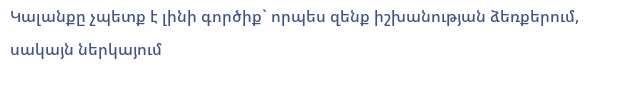Կալանքը չպետք է լինի գործիք` որպես զենք իշխանության ձեռքերում, սակայն ներկայում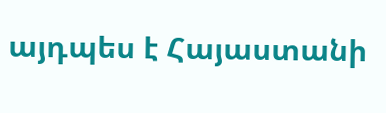այդպես է Հայաստանի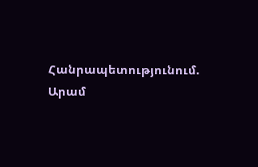Հանրապետությունում. Արամ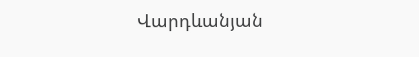Վարդևանյան